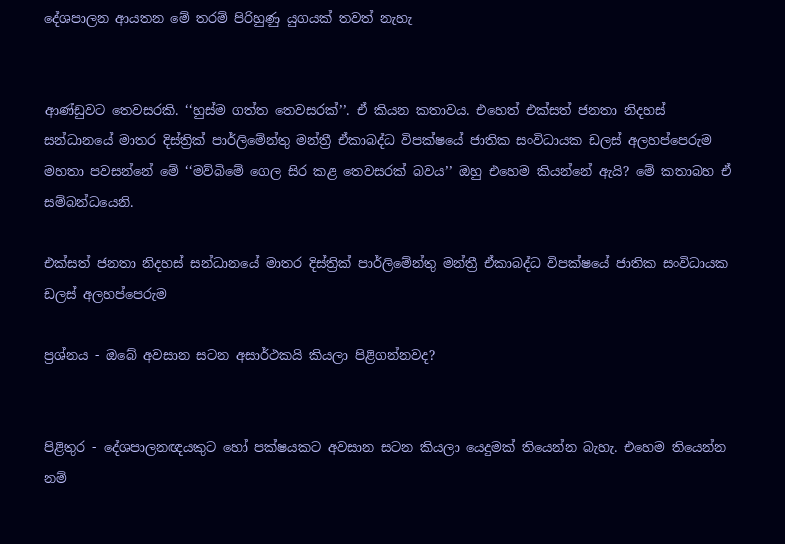දේශපාලන ආයතන මේ තරම් පිරිහුණු යුගයක් තවත් නැහැ


ආණ්‍ඩුවට තෙවසරකි. ‘‘හුස්ම ගත්ත තෙවසරක්’’. ඒ කියන කතාවය. එහෙත් එක්සත් ජනතා නිදහස් සන්ධානයේ මාතර දිස්ත්‍රික් පාර්ලිමේන්තු මන්ත්‍රී ඒකාබද්ධ විපක්ෂයේ ජාතික සංවිධායක ඩලස් අලහප්පෙරුම මහතා පවසන්නේ මේ ‘‘මව්බිමේ ගෙල සිර කළ තෙවසරක් බවය’’ ඔහු එහෙම කියන්නේ ඇයි? මේ කතාබහ ඒ සම්බන්ධයෙනි.

එක්සත් ජනතා නිදහස් සන්ධානයේ මාතර දිස්ත්‍රික් පාර්ලිමේන්තු මන්ත්‍රී ඒකාබද්ධ විපක්ෂයේ ජාතික සංවිධායක
ඩලස් අලහප්පෙරුම

ප්‍රශ්නය - ඔබේ අවසාන සටන අසාර්ථකයි කියලා පිළිගන්නවද?


පිළිතුර - දේශපාලනඥයකුට හෝ පක්ෂයකට අවසාන සටන කියලා යෙදුමක් තියෙන්න බැහැ. එහෙම තියෙන්න නම්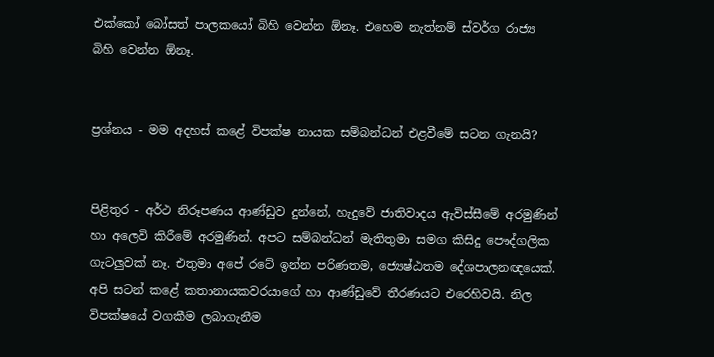එක්කෝ බෝසත් පාලකයෝ බිහි වෙන්න ඕනෑ. එහෙම නැත්නම් ස්වර්ග රාජ්‍ය බිහි වෙන්න ඕනෑ.


ප්‍රශ්නය - මම අදහස් කළේ‍ විපක්ෂ නායක සම්බන්ධන් එළවීමේ සටන ගැනයි?


පිළිතුර - අර්ථ නිරූපණය ආණ්ඩුව දුන්නේ, හැදුවේ ජාතිවාදය ඇවිස්සීමේ අරමුණින් හා අලෙවි කිරීමේ අරමුණින්. අපට සම්බන්ධන් මැතිතුමා සමග කිසිදු පෞද්ගලික ගැටලුවක් නෑ. එතුමා අපේ රටේ ඉන්න පරිණතම, ජ්‍යෙෂ්ඨතම දේශපාලනඥයෙක්. අපි සටන් කළේ‍ කතානායකවරයාගේ හා ආණ්ඩුවේ තීරණයට එරෙහිවයි. නිල විපක්ෂයේ වගකීම ලබාගැනීම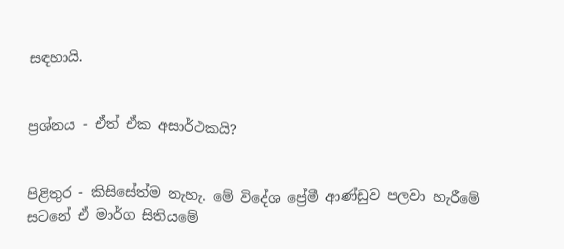සඳහායි.


ප්‍රශ්නය - ඒත් ඒක අසාර්ථකයි?


පිළිතුර - කිසිසේත්ම නැහැ. මේ විදේශ ප්‍රේමී ආණ්‍ඩුව පලවා හැරීමේ සටනේ ඒ මාර්ග සිතියමේ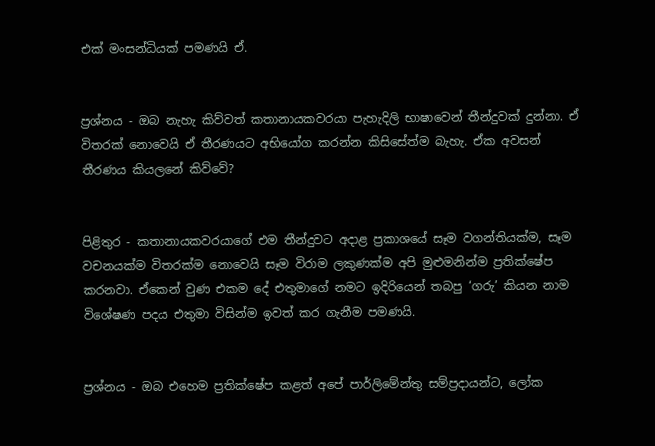එක් මංසන්ධියක් පමණයි ඒ.


ප්‍රශ්නය - ඔබ නැහැ කිව්වත් කතානායකවරයා පැහැදිලි භාෂාවෙන් තීන්දුවක් දුන්නා. ඒ විතරක් නොවෙයි ඒ තීරණයට අභියෝග කරන්න කිසිසේත්ම බැහැ. ඒක අවසන් තීරණය කියලනේ කිව්වේ?


පිළිතුර - කතානායකවරයාගේ එම තීන්දුවට අදාළ ප්‍රකාශයේ සෑම වගන්තියක්ම, සෑම වචනයක්ම විතරක්ම නොවෙයි සෑම විරාම ලකුණක්ම අපි මුළුමනින්ම ප්‍රතික්ෂේප කරනවා. ඒකෙන් වුණ එකම දේ එතුමාගේ නමට ඉදිරියෙන් තබපු ‘ගරු’ කියන නාම විශේෂණ පදය එතුමා විසින්ම ඉවත් කර ගැනීම පමණයි.


ප්‍රශ්නය - ඔබ එහෙම ප්‍රතික්ෂේප කළත් අපේ පාර්ලිමේන්තු සම්ප්‍රදායන්ට, ලෝක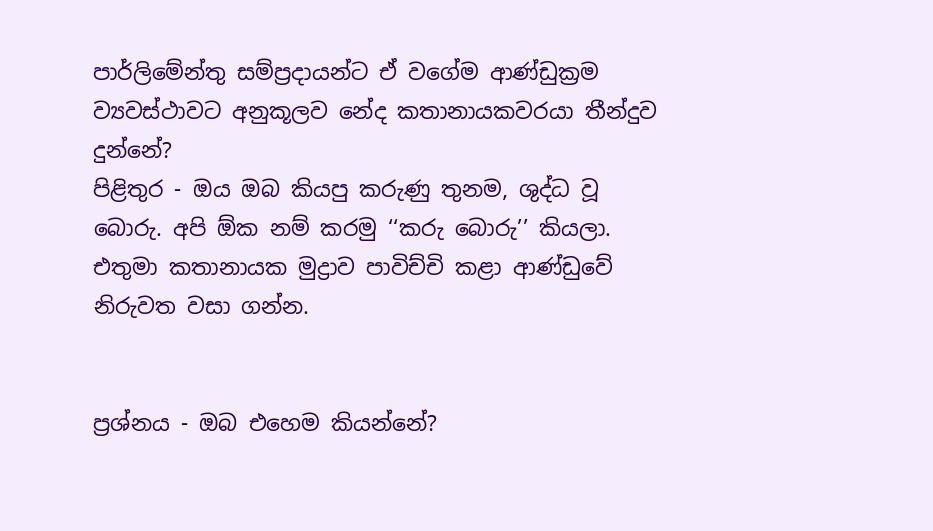පාර්ලිමේන්තු සම්ප්‍රදායන්ට ඒ වගේම ආණ්‍ඩුක්‍රම ව්‍යවස්ථාවට අනුකූලව නේද කතානායකවරයා තීන්දුව දුන්නේ?
පිළිතුර - ඔය ඔබ කියපු කරුණු තුනම, ශුද්ධ වූ බොරු. අපි ඕක නම් කරමු ‘‘කරු බොරු’’ කියලා. එතුමා කතානායක මුද්‍රාව පාවිච්චි කළා ආණ්ඩුවේ නිරුවත වසා ගන්න.


ප්‍රශ්නය - ඔබ එහෙම කියන්නේ?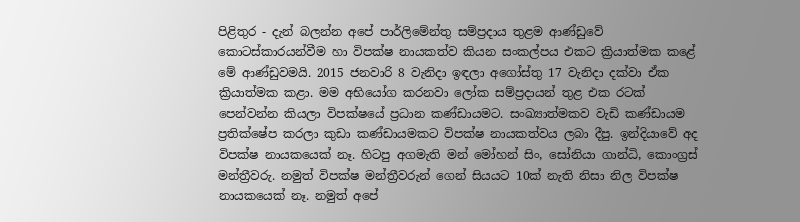පිළිතුර - දැන් බලන්න අපේ පාර්ලිමේන්තු සම්ප්‍රදාය තුළම ආණ්ඩුවේ කොටස්කාරයන්වීම හා විපක්ෂ නායකත්ව කියන සංකල්පය එකට ක්‍රියාත්මක කළේ‍ මේ ආණ්ඩුවමයි. 2015 ජනවාරි 8 වැනිදා ඉඳලා අගෝස්තු 17 වැනිදා දක්වා ඒක ක්‍රියාත්මක කළා. මම අභියෝග කරනවා ලෝක සම්ප්‍රදායන් තුළ එක රටක් පෙන්වන්න කියලා විපක්ෂයේ ප්‍රධාන කණ්ඩායමට. සංඛ්‍යාත්මකව වැඩි කණ්ඩායම ප්‍රතික්ෂේ‍ප කරලා කුඩා කණ්‍ඩායමකට විපක්ෂ නායකත්වය ලබා දීපු. ඉන්දියාවේ අද විපක්ෂ නායකයෙක් නෑ. හිටපු අගමැති මන් මෝහන් සිං, සෝනියා ගාන්ධි, කොංග්‍රස් මන්ත්‍රීවරු. නමුත් විපක්ෂ මන්ත්‍රීවරුන් ගෙන් සියයට 10ක් නැති නිසා නිල විපක්ෂ නායකයෙක් නෑ. නමුත් අපේ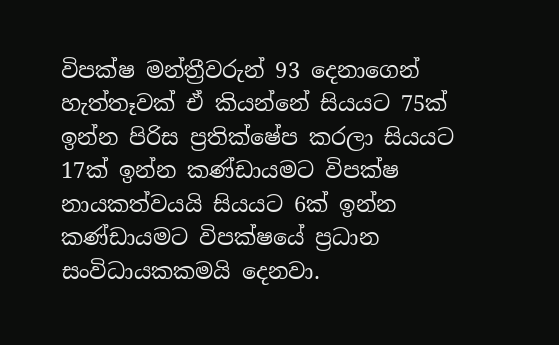විපක්ෂ මන්ත්‍රීවරුන් 93 දෙනාගෙන් හැත්තෑවක් ඒ කියන්නේ සියයට 75ක් ඉන්න පිරිස ප්‍රතික්ෂේප කරලා සියයට 17ක් ඉන්න කණ්ඩායමට විපක්ෂ නායකත්වයයි සියයට 6ක් ඉන්න කණ්ඩායමට විපක්ෂයේ ප්‍රධාන සංවිධායකකමයි දෙනවා.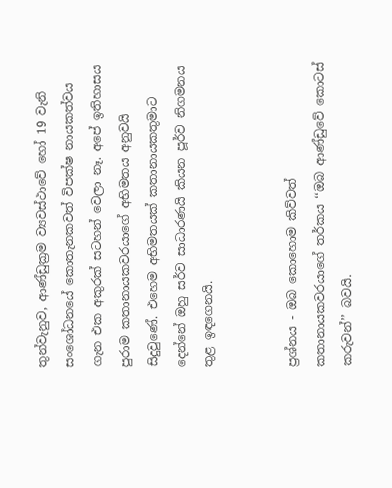තුන්වැනුව, ආණ්ඩුක්‍රම ව්‍යවස්ථාවේ හෝ 19 වැනි සංශෝධනයේ කොතැනකවත් විපක්ෂ නායකත්වය ගැන එක අකුරක් සටහන් වෙලා නෑ. අපේ ඉතිහාසය පුරාම කතානායකවරයාගේ අභිමතය අනුවයි සිදුවුණේ. එහෙම අභිමතයක් කතානායකතුමාට දෙන්නේ ඔහු සර්ව සාධාරණයි කියන පූර්ව නිගමනය තුළ ඉඳගෙනයි.


ප්‍රශ්නය - ඔබ කොහොම කිව්වත් කතානායකවරයාගේ තර්කය ‘‘ඔබ ආණ්‍ඩුවේ කොටස් කරුවන්’’ බවයි.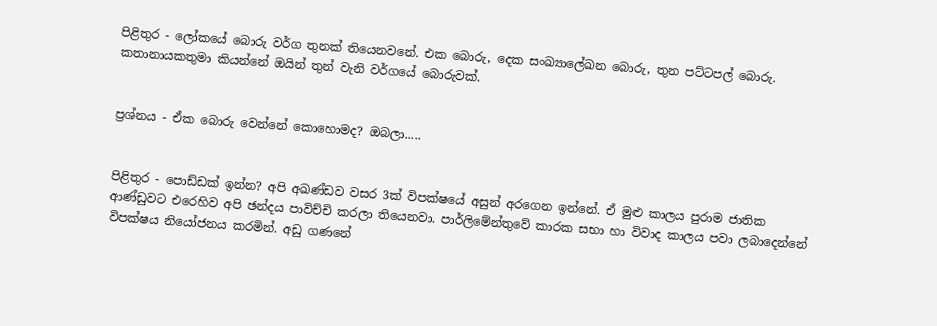පිළිතුර - ලෝකයේ බොරු වර්ග තුනක් තියෙනවනේ. එක බොරු, දෙක සංඛ්‍යාලේඛන බොරු, තුන පට්ටපල් බොරු. කතානායකතුමා කියන්නේ ඔයින් තුන් වැනි වර්ගයේ බොරුවක්.


ප්‍රශ්නය - ඒක බොරු වෙන්නේ කොහොමද? ඔබලා.....


පිළිතුර - පොඩ්ඩක් ඉන්න? අපි අඛණ්ඩව වසර 3ක් විපක්ෂයේ අසුන් අරගෙන ඉන්නේ. ඒ මුළු කාලය පුරාම ජාතික ආණ්ඩුවට එරෙහිව අපි ඡන්දය පාවිච්චි කරලා තියෙනවා. පාර්ලිමේන්තුවේ කාරක සභා හා විවාද කාලය පවා ලබාදෙන්නේ විපක්ෂය නියෝජනය කරමින්. අඩු ගණනේ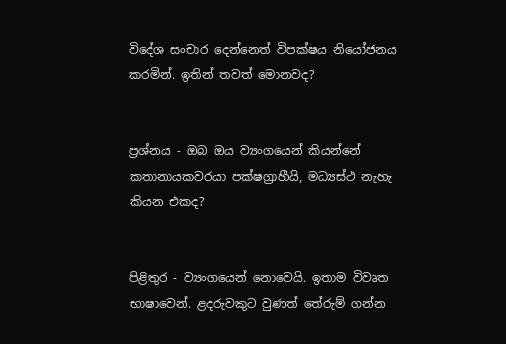විදේශ සංචාර දෙන්නෙත් විපක්ෂය නියෝජනය කරමින්. ඉතින් තවත් මොනවද?


ප්‍රශ්නය - ඔබ ඔය ව්‍යංගයෙන් කියන්නේ කතානායකවරයා පක්ෂග්‍රාහීයි, මධ්‍යස්ථ නැහැ කියන එකද?


පිළිතුර - ව්‍යංගයෙන් නොවෙයි. ඉතාම විවෘත භාෂාවෙන්. ළදරුවකුට වුණත් තේරුම් ගන්න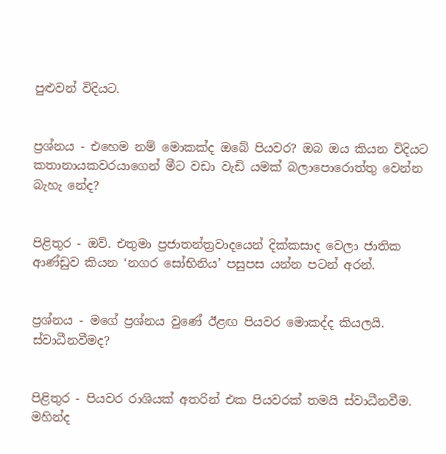පුළුවන් විදියට.


ප්‍රශ්නය - එහෙම නම් මොකක්ද ඔබේ පියවර? ඔබ ඔය කියන විදියට කතානායකවරයාගෙන් මීට වඩා වැඩි යමක් බලාපොරොත්තු වෙන්න බැහැ නේද?


පිළිතුර - ඔව්. එතුමා ප්‍රජාතන්ත්‍රවාදයෙන් දික්කසාද වෙලා ජාතික ආණ්‍ඩුව කියන ‘නගර සෝභිනිය’ පසුපස යන්න පටන් අරන්.


ප්‍රශ්නය - මගේ ප්‍රශ්නය වුණේ ඊළඟ පියවර මොකද්ද කියලයි. ස්වාධීනවීමද?


පිළිතුර - පියවර රාශියක් අතරින් එක පියවරක් තමයි ස්වාධීනවීම. මහින්ද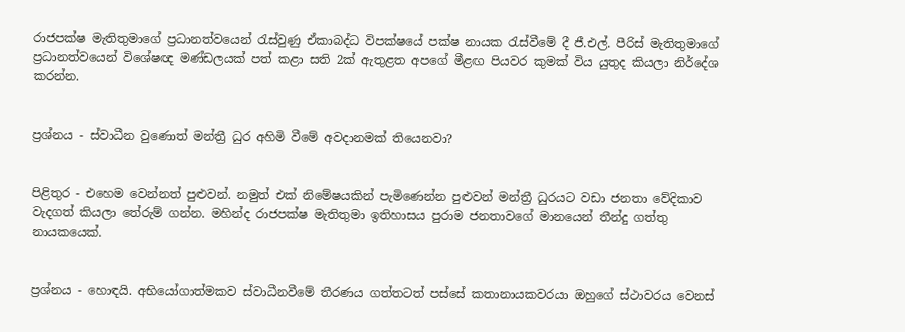රාජපක්ෂ මැතිතුමාගේ ප්‍රධානත්වයෙන් රැස්වුණු ඒකාබද්ධ විපක්ෂයේ පක්ෂ නායක රැස්වීමේ දී ජී.එල්. පීරිස් මැතිතුමාගේ ප්‍රධානත්වයෙන් විශේෂඥ මණ්ඩලයක් පත් කළා සති 2ක් ඇතුළත අපගේ මීළඟ පියවර කුමක් විය යුතුද කියලා නිර්දේශ කරන්න.


ප්‍රශ්නය - ස්වාධීන වුණොත් මන්ත්‍රී ධුර අහිමි වීමේ අවදානමක් තියෙනවා?


පිළිතුර - එහෙම වෙන්නත් පුළුවන්. නමුත් එක් නිමේෂයකින් පැමිණෙන්න පුළුවන් මන්ත්‍රී ධුරයට වඩා ජනතා වේදිකාව වැදගත් කියලා තේරුම් ගන්න. මහින්ද රාජපක්ෂ මැතිතුමා ඉතිහාසය පුරාම ජනතාවගේ මානයෙන් තීන්දු ගත්තු නායකයෙක්.


ප්‍රශ්නය - හොඳයි. අභියෝගාත්මකව ස්වාධීනවීමේ තීරණය ගත්තටත් පස්සේ කතානායකවරයා ඔහුගේ ස්ථාවරය වෙනස්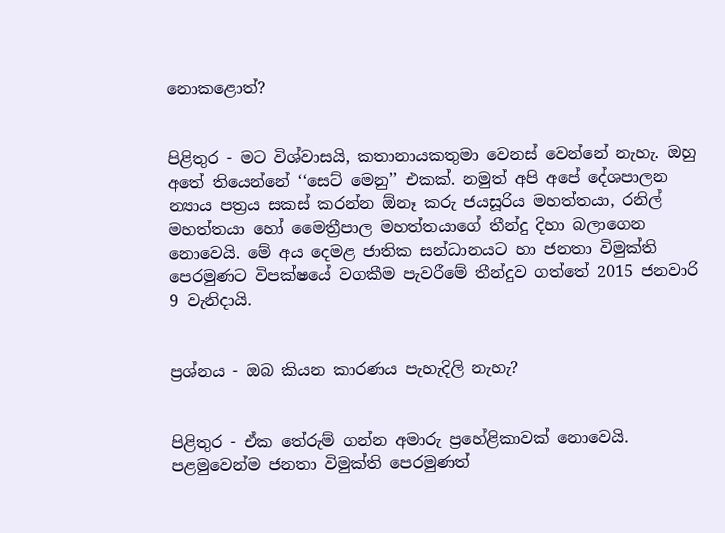නොකළොත්?


පිළිතුර - මට විශ්‍වාසයි, කතානායකතුමා වෙනස් වෙන්නේ නැහැ. ඔහු අතේ තියෙන්නේ ‘‘සෙට් මෙනු’’ එකක්. නමුත් අපි අපේ දේශපාලන න්‍යාය පත්‍රය සකස් කරන්න ඕනෑ කරු ජයසූරිය මහත්තයා, රනිල් මහත්තයා හෝ මෛත්‍රීපාල මහත්තයාගේ තීන්දු දිහා බලාගෙන නොවෙයි. මේ අය දෙමළ ජාතික සන්ධානයට හා ජනතා විමුක්ති පෙරමුණට විපක්ෂයේ වගකීම පැවරීමේ තීන්දුව ගත්තේ 2015 ජනවාරි 9 වැනිදායි.


ප්‍රශ්නය - ඔබ කියන කාරණය පැහැදිලි නැහැ?


පිළිතුර - ඒක තේරුම් ගන්න අමාරු ප්‍රහේළිකාවක් නොවෙයි. පළමුවෙන්ම ජනතා විමුක්ති පෙරමුණත්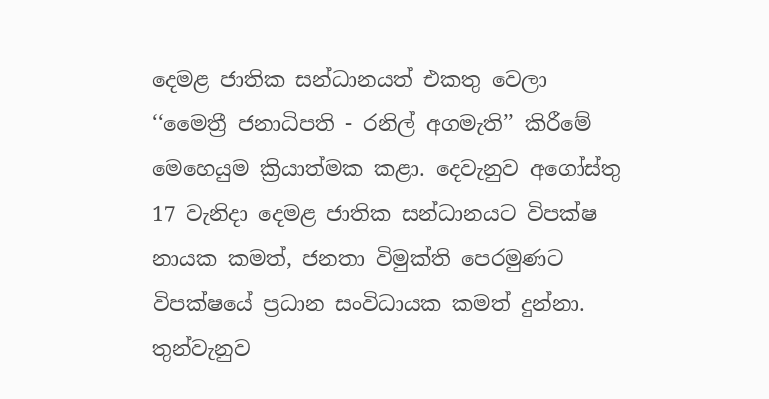දෙමළ ජාතික සන්ධානයත් එකතු වෙලා ‘‘මෛත්‍රී ජනාධිපති - රනිල් අගමැති’’ කිරීමේ මෙහෙයුම ක්‍රියාත්මක කළා. දෙවැනුව අගෝස්තු 17 වැනිදා දෙමළ ජාතික සන්ධානයට විපක්ෂ නායක කමත්, ජනතා විමුක්ති පෙරමුණට විපක්ෂයේ ප්‍රධාන සංවිධායක කමත් දුන්නා. තුන්වැනුව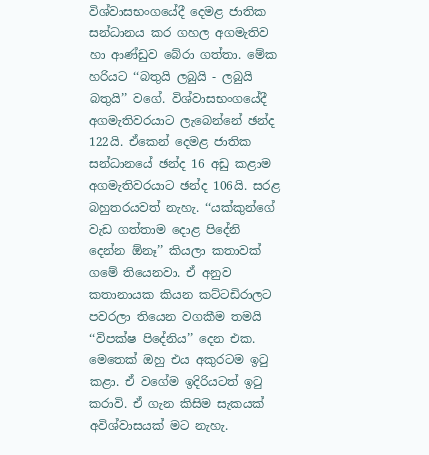විශ්‍වාසභංගයේදී දෙමළ ජාතික සන්ධානය කර ගහල අගමැතිව හා ආණ්ඩුව බේරා ගත්තා. මේක හරියට ‘‘බතුයි ලබුයි - ලබුයි බතුයි’’ වගේ. විශ්වාසභංගයේදී අගමැතිවරයාට ලැබෙන්නේ ඡන්ද 122යි. ඒකෙන් දෙමළ ජාතික සන්ධානයේ ඡන්ද 16 අඩු කළාම අගමැතිවරයාට ඡන්ද 106යි. සරළ බහුතරයවත් නැහැ. ‘‘යක්කුන්ගේ වැඩ ගත්තාම දොළ පිදේනි දෙන්න ඕනෑ’’ කියලා කතාවක් ගමේ තියෙනවා. ඒ අනුව කතානායක කියන කට්ටඩිරාලට පවරලා තියෙන වගකීම තමයි ‘‘විපක්ෂ පිදේනිය’’ දෙන එක. මෙතෙක් ඔහු එය අකුරටම ඉටු කළා. ඒ වගේම ඉදිරියටත් ඉටු කරාවි. ඒ ගැන කිසිම සැකයක් අවිශ්වාසයක් මට නැහැ.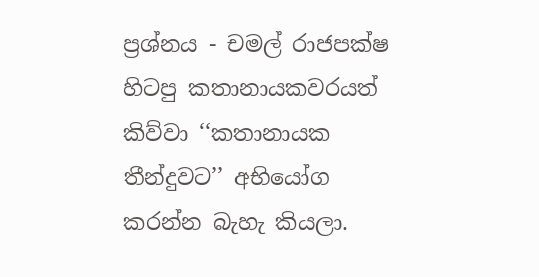ප්‍රශ්නය - චමල් රාජපක්ෂ හිටපු කතානායකවරයත් කිව්වා ‘‘කතානායක තීන්දුවට’’ අභියෝග කරන්න බැහැ කියලා.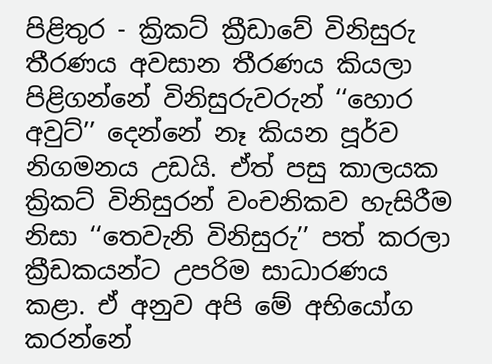පිළිතුර - ක්‍රිකට් ක්‍රීඩාවේ විනිසුරු තීරණය අවසාන තීරණය කියලා පිළිගන්නේ විනිසුරුවරුන් ‘‘හොර අවුට්’’ දෙන්නේ නෑ කියන පූර්ව නිගමනය උඩයි. ඒත් පසු කාලයක ක්‍රිකට් විනිසුරන් වංචනිකව හැසිරීම නිසා ‘‘තෙවැනි විනිසුරු’’ පත් කරලා ක්‍රීඩකයන්ට උපරිම සාධාරණය කළා. ඒ අනුව අපි මේ අභියෝග කරන්නේ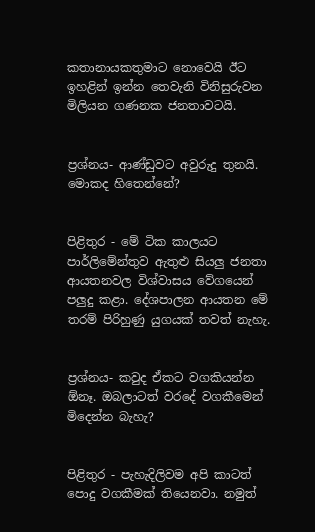කතානායකතුමාට නොවෙයි ඊට ඉහළින් ඉන්න තෙවැනි විනිසුරුවන මිලියන ගණනක ජනතාවටයි.


ප්‍රශ්නය- ආණ්‍ඩුවට අවුරුදු තුනයි. මොකද හිතෙන්නේ?


පිළිතුර - මේ ටික කාලයට පාර්ලිමේන්තුව ඇතුළු සියලු ජනතා ආයතනවල විශ්වාසය වේගයෙන් පලුදු කළා. දේශපාලන ආයතන මේ තරම් පිරිහුණු යුගයක් තවත් නැහැ.


ප්‍රශ්නය- කවුද ඒකට වගකියන්න ඕනෑ. ඔබලාටත් වරදේ වගකීමෙන් මිදෙන්න බැහැ?


පිළිතුර - පැහැදිලිවම අපි කාටත් පොදු වගකීමක් තියෙනවා. නමුත්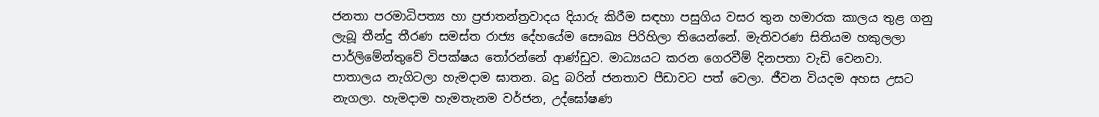ජනතා පරමාධිපත්‍ය හා ප්‍රජාතන්ත්‍රවාදය දියාරු කිරීම සඳහා පසුගිය වසර තුන හමාරක කාලය තුළ ගනු ලැබූ තීන්දු තීරණ සමස්ත රාජ්‍ය දේහයේම සෞඛ්‍ය පිරිහිලා තියෙන්නේ. මැතිවරණ සිතියම හකුලලා පාර්ලිමේන්තුවේ විපක්ෂය තෝරන්නේ ආණ්‍ඩුව. මාධ්‍යයට කරන ගෙරවීම් දිනපතා වැඩි වෙනවා. පාතාලය නැගිටලා හැමදාම ඝාතන. බදු බරින් ජනතාව පීඩාවට පත් වෙලා. ජීවන වියදම අහස උසට නැගලා. හැමදාම හැමතැනම වර්ජන, උද්ඝෝෂණ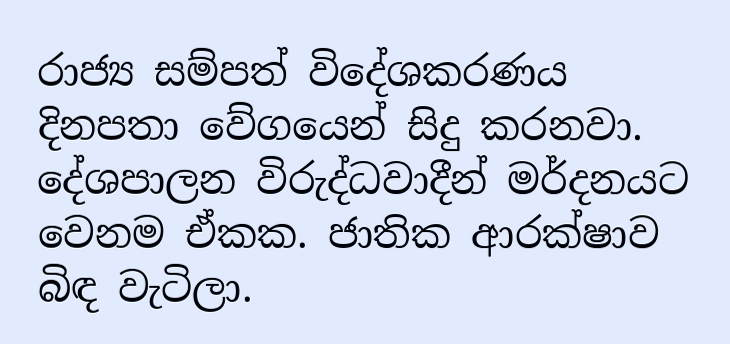රාජ්‍ය සම්පත් විදේශකරණය දිනපතා වේගයෙන් සිදු කරනවා. දේශපාලන විරුද්ධවාදීන් මර්දනයට වෙනම ඒකක. ජාතික ආරක්ෂාව බිඳ වැටිලා.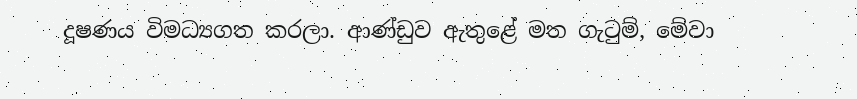දූෂණය විමධ්‍යගත කරලා. ආණ්ඩුව ඇතුළේ මත ගැටුම්, මේවා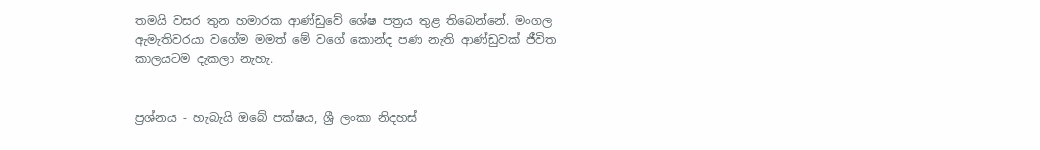තමයි වසර තුන හමාරක ආණ්ඩුවේ ශේෂ පත්‍රය තුළ තිබෙන්නේ. මංගල ඇමැතිවරයා වගේම මමත් මේ වගේ කොන්ද පණ නැති ආණ්ඩුවක් ජීවිත කාලයටම දැකලා නැහැ.


ප්‍රශ්නය - හැබැයි ඔබේ පක්ෂය, ශ්‍රී ලංකා නිදහස්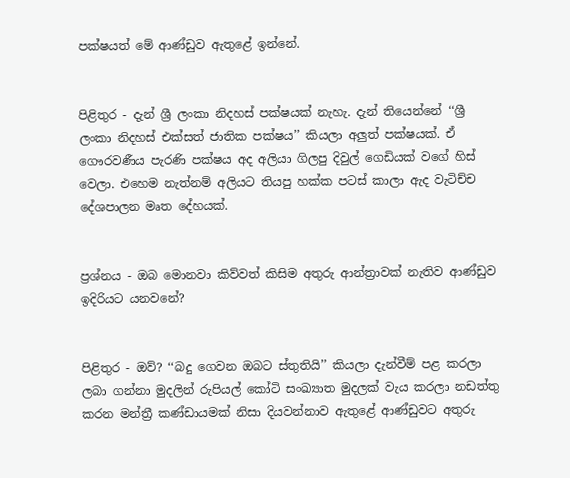පක්ෂයත් මේ ආණ්ඩුව ඇතුළේ ඉන්නේ.


පිළිතුර - දැන් ශ්‍රී ලංකා නිදහස් පක්ෂයක් නැහැ. දැන් තියෙන්නේ ‘‘ශ්‍රී ලංකා නිදහස් එක්සත් ජාතික පක්ෂය’’ කියලා අලුත් පක්ෂයක්. ඒ ගෞරවණීය පැරණි පක්ෂය අද අලියා ගිලපු දිවුල් ගෙඩියක් වගේ හිස් වෙලා. එහෙම නැත්නම් අලියට තියපු හක්ක පටස් කාලා ඇද වැටිච්ච දේශපාලන මෘත දේහයක්.


ප්‍රශ්නය - ඔබ මොනවා කිව්වත් කිසිම අතුරු ආන්ත්‍රාවක් නැතිව ආණ්ඩුව ඉදිරියට යනවනේ?


පිළිතුර - ඔව්? ‘‘බදු ගෙවන ඔබට ස්තුතියි’’ කියලා දැන්වීම් පළ කරලා ලබා ගන්නා මුදලින් රුපියල් කෝටි සංඛ්‍යාත මුදලක් වැය කරලා නඩත්තු කරන මන්ත්‍රී කණ්ඩායමක් නිසා දියවන්නාව ඇතුළේ ආණ්ඩුවට අතුරු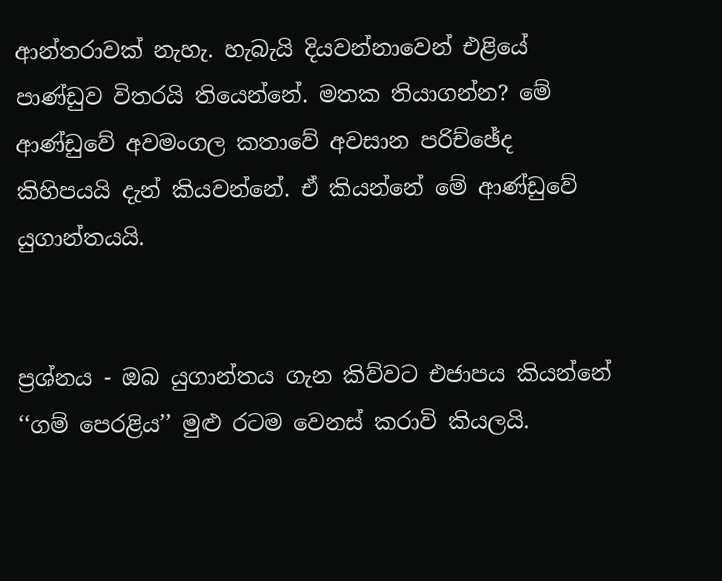ආන්තරාවක් නැහැ. හැබැයි දියවන්නාවෙන් එළියේ පාණ්ඩුව විතරයි තියෙන්නේ. මතක තියාගන්න? මේ ආණ්ඩුවේ අවමංගල කතාවේ අවසාන පරිච්ඡේද කිහිපයයි දැන් කියවන්නේ. ඒ කියන්නේ මේ ආණ්‍ඩුවේ යුගාන්තයයි.


ප්‍රශ්නය - ඔබ යුගාන්තය ගැන කිව්වට එජාපය කියන්නේ ‘‘ගම් පෙරළිය’’ මුළු රටම වෙනස් කරාවි කියලයි.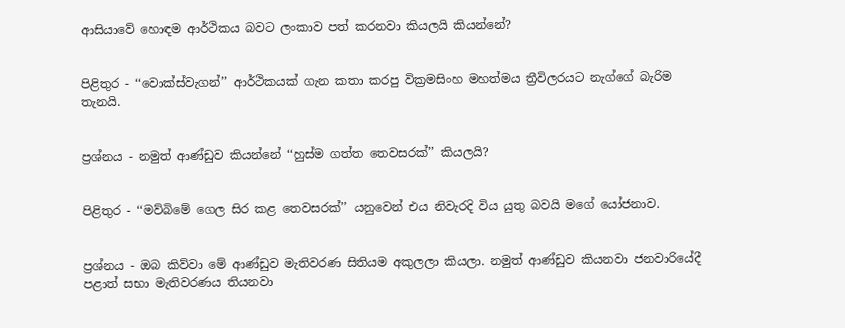ආසියාවේ හොඳම ආර්ථිකය බවට ලංකාව පත් කරනවා කියලයි කියන්නේ?


පිළිතුර - ‘‘වොක්ස්වැගන්’’ ආර්ථිකයක් ගැන කතා කරපු වික්‍රමසිංහ මහත්මය ත්‍රීවිලරයට නැග්ගේ බැරිම තැනයි.


ප්‍රශ්නය - නමුත් ආණ්ඩුව කියන්නේ ‘‘හුස්ම ගත්ත තෙවසරක්’’ කියලයි?


පිළිතුර - ‘‘මව්බිමේ ගෙල සිර කළ තෙවසරක්’’ යනුවෙන් එය නිවැරදි විය යුතු බවයි මගේ යෝජනාව.


ප්‍රශ්නය - ඔබ කිව්වා මේ ආණ්ඩුව මැතිවරණ සිතියම අකුලලා කියලා. නමුත් ආණ්ඩුව කියනවා ජනවාරියේදී පළාත් සභා මැතිවරණය තියනවා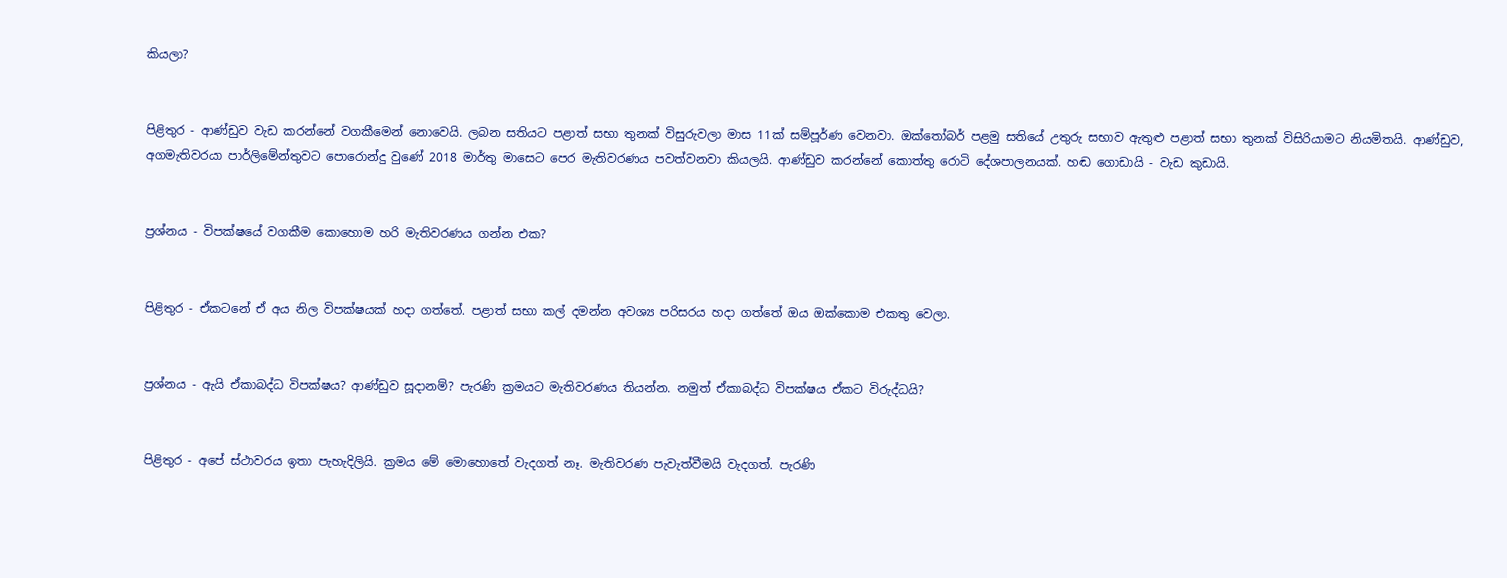කියලා?


පිළිතුර - ආණ්ඩුව වැඩ කරන්නේ වගකීමෙන් නොවෙයි. ලබන සතියට පළාත් සභා තුනක් විසුරුවලා මාස 11ක් සම්පූර්ණ වෙනවා. ඔක්තෝබර් පළමු සතියේ උතුරු සභාව ඇතුළු පළාත් සභා තුනක් විසිරියාමට නියමිතයි. ආණ්ඩුව, අගමැතිවරයා පාර්ලිමේන්තුවට පොරොන්දු වුණේ 2018 මාර්තු මාසෙට පෙර මැතිවරණය පවත්වනවා කියලයි. ආණ්ඩුව කරන්නේ කොත්තු රොටි දේශපාලනයක්. හඬ ගොඩායි - වැඩ කුඩායි.


ප්‍රශ්නය - විපක්ෂයේ වගකීම කොහොම හරි මැතිවරණය ගන්න එක?


පිළිතුර - ඒකටනේ ඒ අය නිල විපක්ෂයක් හදා ගත්තේ. පළාත් සභා කල් දමන්න අවශ්‍ය පරිසරය හදා ගත්තේ ඔය ඔක්කොම එකතු වෙලා.


ප්‍රශ්නය - ඇයි ඒකාබද්ධ විපක්ෂය? ආණ්ඩුව සූදානම්? පැරණි ක්‍රමයට මැතිවරණය තියන්න. නමුත් ඒකාබද්ධ විපක්ෂය ඒකට විරුද්ධයි?


පිළිතුර - අපේ ස්ථාවරය ඉතා පැහැදිලියි. ක්‍රමය මේ මොහොතේ වැදගත් නෑ. මැතිවරණ පැවැත්වීමයි වැදගත්. පැරණි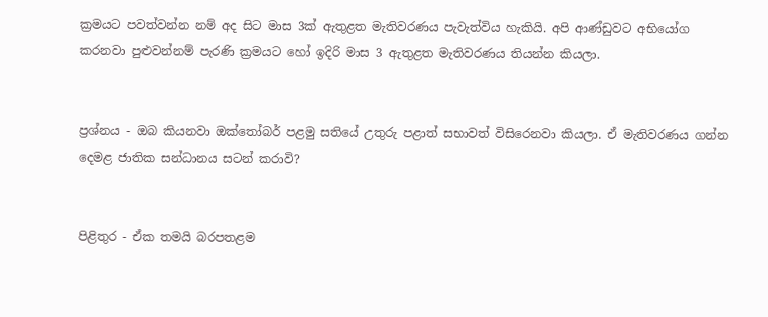ක්‍රමයට පවත්වන්න නම් අද සිට මාස 3ක් ඇතුළත මැතිවරණය පැවැත්විය හැකියි. අපි ආණ්ඩුවට අභියෝග කරනවා පුළුවන්නම් පැරණි ක්‍රමයට හෝ ඉදිරි මාස 3 ඇතුළත මැතිවරණය තියන්න කියලා.


ප්‍රශ්නය - ඔබ කියනවා ඔක්තෝබර් පළමු සතියේ උතුරු පළාත් සභාවත් විසිරෙනවා කියලා. ඒ මැතිවරණය ගන්න දෙමළ ජාතික සන්ධානය සටන් කරාවි?


පිළිතුර - ඒක තමයි බරපතළම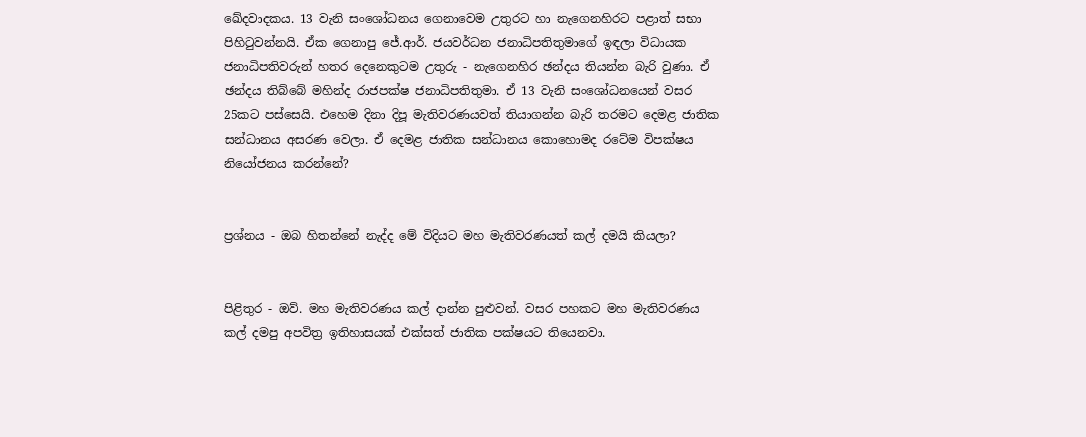ඛේදවාදකය. 13 වැනි සංශෝධනය ගෙනාවෙම උතුරට හා නැගෙනහිරට පළාත් සභා පිහිටුවන්නයි. ඒක ගෙනාපු ජේ.ආර්. ජයවර්ධන ජනාධිපතිතුමාගේ ඉඳලා විධායක ජනාධිපතිවරුන් හතර දෙනෙකුටම උතුරු - නැගෙනහිර ඡන්දය තියන්න බැරි වුණා. ඒ ඡන්දය තිබ්බේ මහින්ද රාජපක්ෂ ජනාධිපතිතුමා. ඒ 13 වැනි සංශෝධනයෙන් වසර 25කට පස්සෙයි. එහෙම දිනා දිපූ මැතිවරණයවත් තියාගන්න බැරි තරමට දෙමළ ජාතික සන්ධානය අසරණ වෙලා. ඒ දෙමළ ජාතික සන්ධානය කොහොමද රටේම විපක්ෂය නියෝජනය කරන්නේ?


ප්‍රශ්නය - ඔබ හිතන්නේ නැද්ද මේ විදියට මහ මැතිවරණයත් කල් දමයි කියලා?


පිළිතුර - ඔව්. මහ මැතිවරණය කල් දාන්න පුළුවන්. වසර පහකට මහ මැතිවරණය කල් දමපු අපවිත්‍ර ඉතිහාසයක් එක්සත් ජාතික පක්ෂයට තියෙනවා.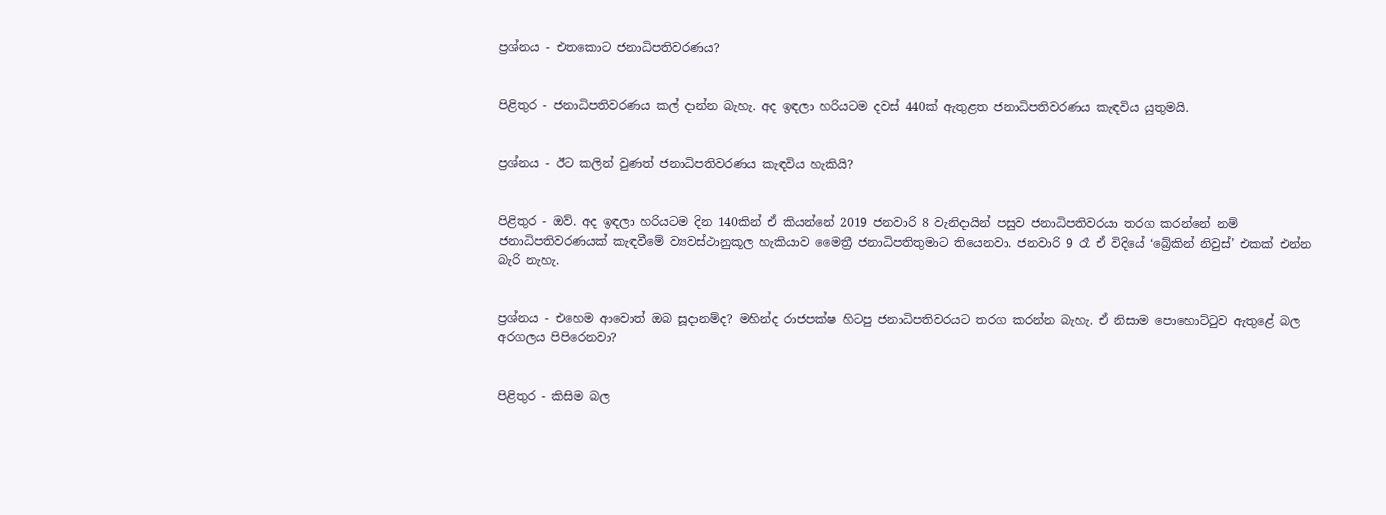ප්‍රශ්නය - එතකොට ජනාධිපතිවරණය?


පිළිතුර - ජනාධිපතිවරණය කල් දාන්න බැහැ. අද ඉඳලා හරියටම දවස් 440ක් ඇතුළත ජනාධිපතිවරණය කැඳවිය යුතුමයි.


ප්‍රශ්නය - ඊට කලින් වුණත් ජනාධිපතිවරණය කැඳවිය හැකියි?


පිළිතුර - ඔව්. අද ඉඳලා හරියටම දින 140කින් ඒ කියන්නේ 2019 ජනවාරි 8 වැනිදායින් පසුව ජනාධිපතිවරයා තරග කරන්නේ නම් ජනාධිපතිවරණයක් කැඳවීමේ ව්‍යවස්ථානුකූල හැකියාව මෛත්‍රී ජනාධිපතිතුමාට තියෙනවා. ජනවාරි 9 රෑ ඒ විදියේ ‘බ්‍රේකින් නිවුස්’ එකක් එන්න බැරි නැහැ.


ප්‍රශ්නය - එහෙම ආවොත් ඔබ සූදානම්ද? මහින්ද රාජපක්ෂ හිටපු ජනාධිපතිවරයට තරග කරන්න බැහැ. ඒ නිසාම පොහොට්ටුව ඇතුළේ බල අරගලය පිපිරෙනවා?


පිළිතුර - කිසිම බල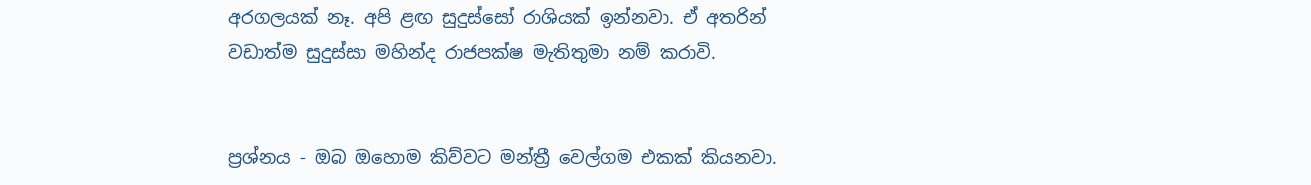අරගලයක් නෑ. අපි ළඟ සුදුස්සෝ රාශියක් ඉන්නවා. ඒ අතරින් වඩාත්ම සුදුස්සා මහින්ද රාජපක්ෂ මැතිතුමා නම් කරාවි.


ප්‍රශ්නය - ඔබ ඔහොම කිව්වට මන්ත්‍රී වෙල්ගම එකක් කියනවා.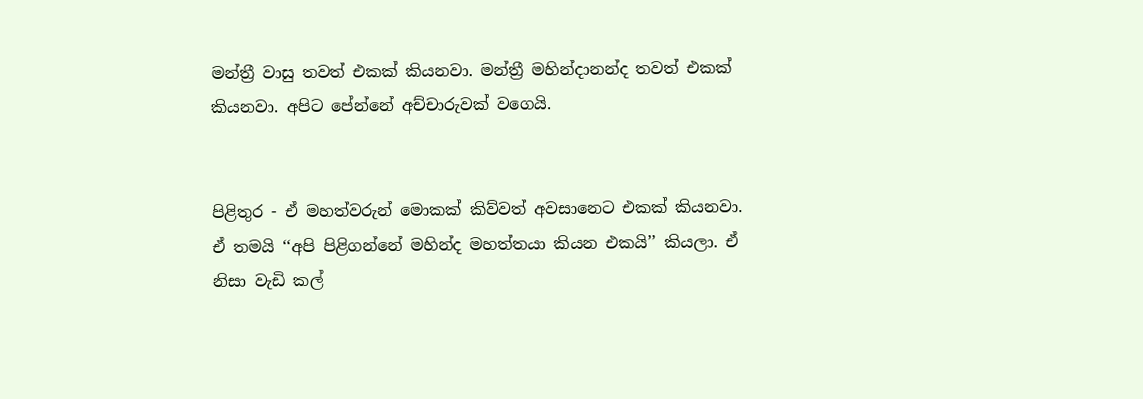මන්ත්‍රී වාසු තවත් එකක් කියනවා. මන්ත්‍රී මහින්දානන්ද තවත් එකක් කියනවා. අපිට පේන්නේ අච්චාරුවක් වගෙයි.


පිළිතුර - ඒ මහත්වරුන් මොකක් කිව්වත් අවසානෙට එකක් කියනවා. ඒ තමයි ‘‘අපි පිළිගන්නේ මහින්ද මහත්තයා කියන එකයි’’ කියලා. ඒ නිසා වැඩි කල්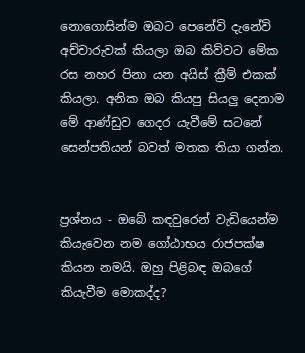නොගොසින්ම ඔබට පෙනේවි දැනේවි අච්චාරුවක් කියලා ඔබ කිව්වට මේක රස නහර පිනා යන අයිස් ක්‍රීම් එකක් කියලා. අනික ඔබ කියපු සියලු දෙනාම මේ ආණ්ඩුව ගෙදර යැවීමේ සටනේ සෙන්පතියන් බවත් මතක තියා ගන්න.


ප්‍රශ්නය - ඔබේ කඳවුරෙන් වැඩියෙන්ම කියැවෙන නම ගෝඨාභය රාජපක්ෂ කියන නමයි. ඔහු පිළිබඳ ඔබගේ කියැවීම මොකද්ද?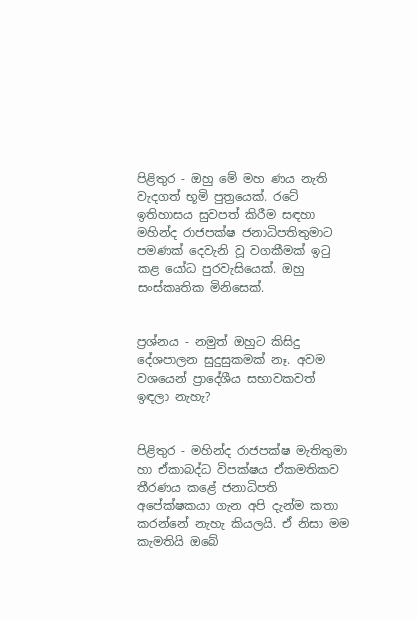පිළිතුර - ඔහු මේ මහ ණය නැති වැදගත් භූමි පුත්‍රයෙක්. රටේ ඉතිහාසය සුවපත් කිරීම සඳහා මහින්ද රාජපක්ෂ ජනාධිපතිතුමාට පමණක් දෙවැනි වූ වගකීමක් ඉටු කළ යෝධ පුරවැසියෙක්. ඔහු සංස්කෘතික මිනිසෙක්.


ප්‍රශ්නය - නමුත් ඔහුට කිසිදු දේශපාලන සුදුසුකමක් නෑ. අවම වශයෙන් ප්‍රාදේශීය සභාවකවත් ඉඳලා නැහැ?


පිළිතුර - මහින්ද රාජපක්ෂ මැතිතුමා හා ඒකාබද්ධ විපක්ෂය ඒකමතිකව තීරණය කළේ ජනාධිපති අපේක්ෂකයා ගැන අපි දැන්ම කතා කරන්නේ නැහැ කියලයි. ඒ නිසා මම කැමතියි ඔබේ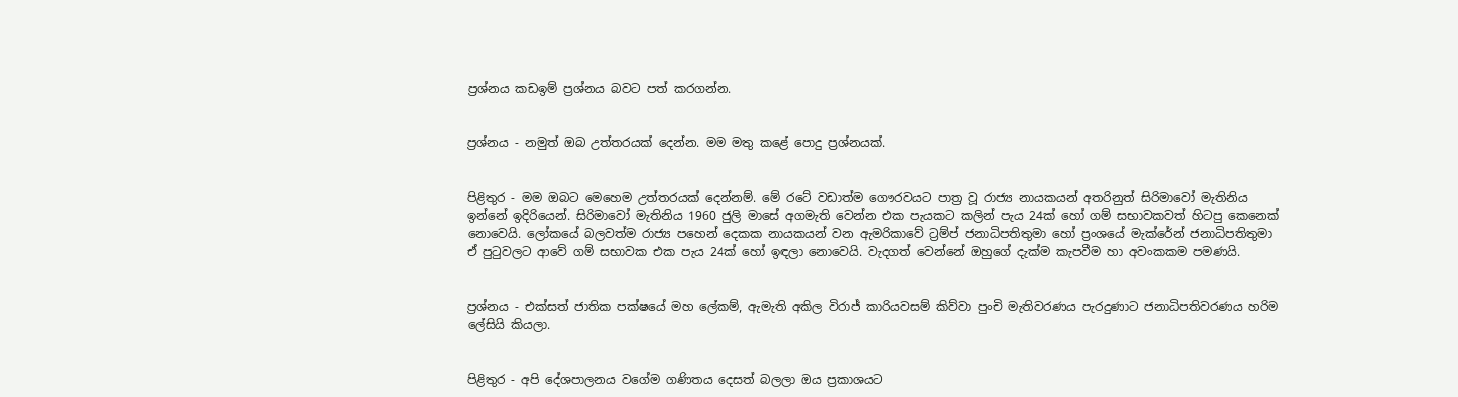ප්‍රශ්නය කඩඉම් ප්‍රශ්නය බවට පත් කරගන්න.


ප්‍රශ්නය - නමුත් ඔබ උත්තරයක් දෙන්න. මම මතු කළේ පොදු ප්‍රශ්නයක්.


පිළිතුර - මම ඔබට මෙහෙම උත්තරයක් දෙන්නම්. මේ රටේ වඩාත්ම ගෞරවයට පාත්‍ර වූ රාජ්‍ය නායකයන් අතරිනුත් සිරිමාවෝ මැතිනිය ඉන්නේ ඉදිරියෙන්. සිරිමාවෝ මැතිනිය 1960 ජුලි මාසේ අගමැති වෙන්න එක පැයකට කලින් පැය 24ක් හෝ ගම් සභාවකවත් හිටපු කෙනෙක් නොවෙයි. ලෝකයේ බලවත්ම රාජ්‍ය පහෙන් දෙකක නායකයන් වන ඇමරිකාවේ ට්‍රම්ප් ජනාධිපතිතුමා හෝ ප්‍රංශයේ මැක්රේන් ජනාධිපතිතුමා ඒ පුටුවලට ආවේ ගම් සභාවක එක පැය 24ක් හෝ ඉඳලා නොවෙයි. වැදගත් වෙන්නේ ඔහුගේ දැක්ම කැපවීම හා අවංකකම පමණයි.


ප්‍රශ්නය - එක්සත් ජාතික පක්ෂයේ මහ ලේකම්, ඇමැති අකිල විරාජ් කාරියවසම් කිව්වා පුංචි මැතිවරණය පැරදුණාට ජනාධිපතිවරණය හරිම ලේසියි කියලා.


පිළිතුර - අපි දේශපාලනය වගේම ගණිතය දෙසත් බලලා ඔය ප්‍රකාශයට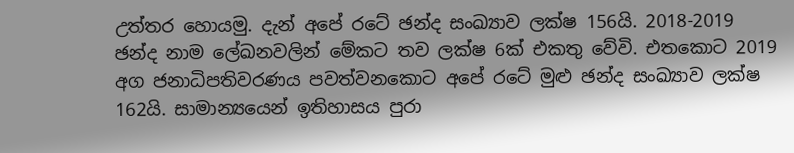උත්තර හොයමු. දැන් අපේ රටේ ඡන්ද සංඛ්‍යාව ලක්ෂ 156යි. 2018-2019 ඡන්ද නාම ලේඛනවලින් මේකට තව ලක්ෂ 6ක් එකතු වේවි. එතකොට 2019 අග ජනාධිපතිවරණය පවත්වනකොට අපේ රටේ මුළු ඡන්ද සංඛ්‍යාව ලක්ෂ 162යි. සාමාන්‍යයෙන් ඉතිහාසය පුරා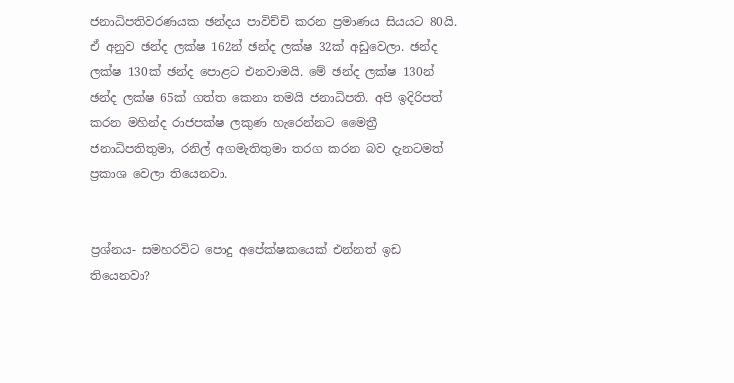ජනාධිපතිවරණයක ඡන්දය පාවිච්චි කරන ප්‍රමාණය සියයට 80යි. ඒ අනුව ඡන්ද ලක්ෂ 162න් ඡන්ද ලක්ෂ 32ක් අඩුවෙලා. ඡන්ද ලක්ෂ 130ක් ඡන්ද පොළට එනවාමයි. මේ ඡන්ද ලක්ෂ 130න් ඡන්ද ලක්ෂ 65ක් ගත්ත කෙනා තමයි ජනාධිපති. අපි ඉදිරිපත් කරන මහින්ද රාජපක්ෂ ලකුණ හැරෙන්නට මෛත්‍රී ජනාධිපතිතුමා, රනිල් අගමැතිතුමා තරග කරන බව දැනටමත් ප්‍රකාශ වෙලා තියෙනවා.


ප්‍රශ්නය- සමහරවිට පොදු අපේක්ෂකයෙක් එන්නත් ඉඩ තියෙනවා?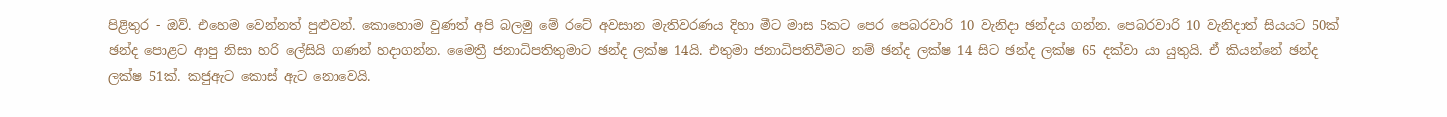පිළිතුර - ඔව්. එහෙම වෙන්නත් පුළුවන්. කොහොම වුණත් අපි බලමු මේ රටේ අවසාන මැතිවරණය දිහා මීට මාස 5කට පෙර පෙබරවාරි 10 වැනිදා ඡන්දය ගන්න. පෙබරවාරි 10 වැනිදාත් සියයට 50ක් ඡන්ද පොළට ආපු නිසා හරි ලේසියි ගණන් හදාගන්න. මෛත්‍රී ජනාධිපතිතුමාට ඡන්ද ලක්ෂ 14යි. එතුමා ජනාධිපතිවීමට නම් ඡන්ද ලක්ෂ 14 සිට ඡන්ද ලක්ෂ 65 දක්වා යා යුතුයි. ඒ කියන්නේ ඡන්ද ලක්ෂ 51ක්. කජුඇට කොස් ඇට නොවෙයි.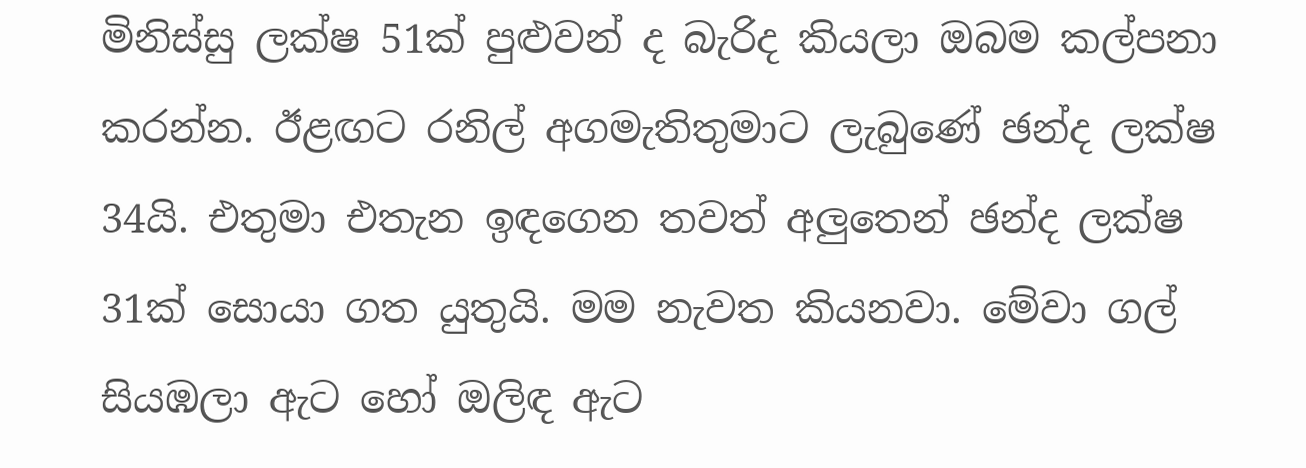මිනිස්සු ලක්ෂ 51ක් පුළුවන් ද බැරිද කියලා ඔබම කල්පනා කරන්න. ඊළඟට රනිල් අගමැතිතුමාට ලැබුණේ ඡන්ද ලක්ෂ 34යි. එතුමා එතැන ඉඳගෙන තවත් අලුතෙන් ඡන්ද ලක්ෂ 31ක් සොයා ගත යුතුයි. මම නැවත කියනවා. මේවා ගල් සියඹලා ඇට හෝ ඔලිඳ ඇට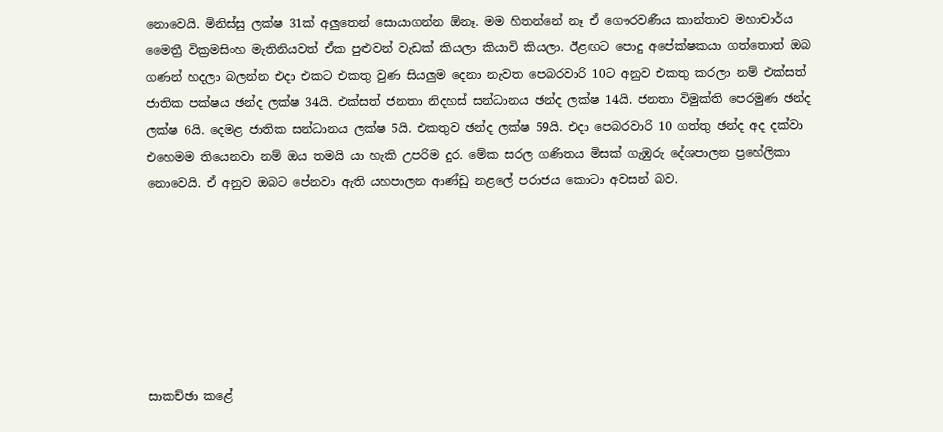නොවෙයි. මිනිස්සු ලක්ෂ 31ක් අලුතෙන් සොයාගන්න ඕනෑ. මම හිතන්නේ නෑ ඒ ගෞරවණීය කාන්තාව මහාචාර්ය මෛත්‍රී වික්‍රමසිංහ මැතිනියවත් ඒක පුළුවන් වැඩක් කියලා කියාවි කියලා. ඊළඟට පොදු අපේක්ෂකයා ගත්තොත් ඔබ ගණන් හදලා බලන්න එදා එකට එකතු වුණ සියලුම දෙනා නැවත පෙබරවාරි 10ට අනුව එකතු කරලා නම් එක්සත් ජාතික පක්ෂය ඡන්ද ලක්ෂ 34යි. එක්සත් ජනතා නිදහස් සන්ධානය ඡන්ද ලක්ෂ 14යි. ජනතා විමුක්ති පෙරමුණ ඡන්ද ලක්ෂ 6යි. දෙමළ ජාතික සන්ධානය ලක්ෂ 5යි. එකතුව ඡන්ද ලක්ෂ 59යි. එදා පෙබරවාරි 10 ගත්තු ඡන්ද අද දක්වා එහෙමම තියෙනවා නම් ඔය තමයි යා හැකි උපරිම දුර. මේක සරල ගණිතය මිසක් ගැඹුරු දේශපාලන ප්‍රහේලිකා නොවෙයි. ඒ අනුව ඔබට පේනවා ඇති යහපාලන ආණ්ඩු නළලේ පරාජය කොටා අවසන් බව.







සාකච්ඡා කළේ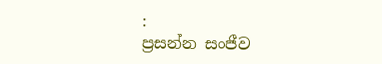:
ප්‍රසන්න සංජීව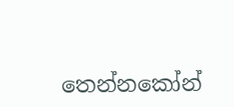තෙන්නකෝන්